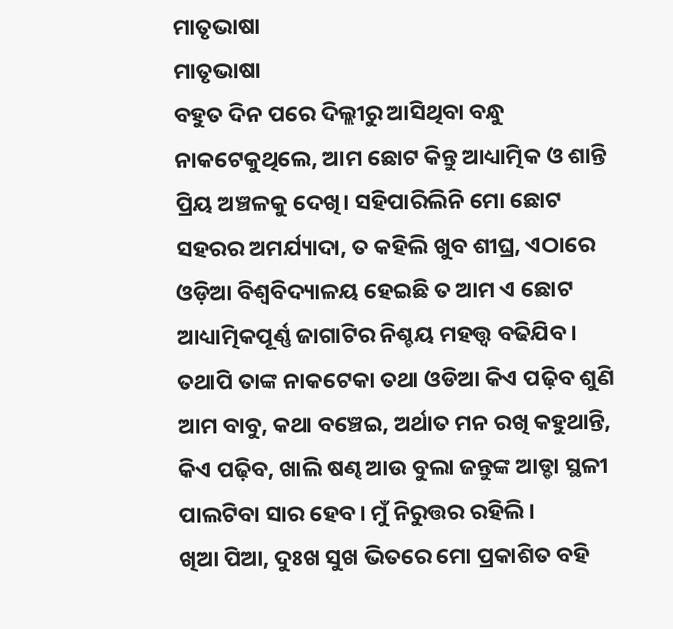ମାତୃଭାଷା
ମାତୃଭାଷା
ବହୁତ ଦିନ ପରେ ଦିଲ୍ଲୀରୁ ଆସିଥିବା ବନ୍ଧୁ ନାକଟେକୁଥିଲେ, ଆମ ଛୋଟ କିନ୍ତୁ ଆଧ୍ୟାତ୍ମିକ ଓ ଶାନ୍ତି ପ୍ରିୟ ଅଞ୍ଚଳକୁ ଦେଖି। ସହିପାରିଲିନି ମୋ ଛୋଟ ସହରର ଅମର୍ଯ୍ୟାଦା, ତ କହିଲି ଖୁବ ଶୀଘ୍ର, ଏଠାରେ ଓଡ଼ିଆ ବିଶ୍ୱବିଦ୍ୟାଳୟ ହେଇଛି ତ ଆମ ଏ ଛୋଟ ଆଧ୍ୟାତ୍ମିକପୂର୍ଣ୍ଣ ଜାଗାଟିର ନିଶ୍ଚୟ ମହତ୍ତ୍ଵ ବଢିଯିବ। ତଥାପି ତାଙ୍କ ନାକଟେକା ତଥା ଓଡିଆ କିଏ ପଢ଼ିବ ଶୁଣି ଆମ ବାବୁ, କଥା ବଞ୍ଚେଇ, ଅର୍ଥାତ ମନ ରଖି କହୁଥାନ୍ତି, କିଏ ପଢ଼ିବ, ଖାଲି ଷଣ୍ଢ ଆଉ ବୁଲା ଜନ୍ତୁଙ୍କ ଆଡ୍ଡା ସ୍ଥଳୀ ପାଲଟିବା ସାର ହେବ। ମୁଁ ନିରୁତ୍ତର ରହିଲି।
ଖିଆ ପିଆ, ଦୁଃଖ ସୁଖ ଭିତରେ ମୋ ପ୍ରକାଶିତ ବହି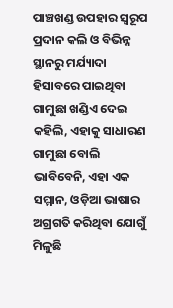ପାଞ୍ଚଖଣ୍ଡ ଉପହାର ସ୍ୱରୂପ ପ୍ରଦାନ କଲି ଓ ବିଭିନ୍ନ ସ୍ଥାନରୁ ମର୍ଯ୍ୟାଦା ହିସାବରେ ପାଇଥିବା ଗାମୁଛା ଖଣ୍ଡିଏ ଦେଇ କହିଲି, ଏହାକୁ ସାଧାରଣ ଗାମୁଛା ବୋଲି ଭାବିବେନି, ଏହା ଏକ ସମ୍ମାନ, ଓଡ଼ିଆ ଭାଷାର ଅଗ୍ରଗତି କରିଥିବା ଯୋଗୁଁ ମିଳୁଛି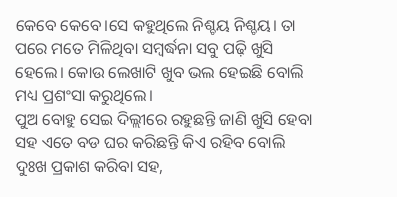କେବେ କେବେ।ସେ କହୁଥିଲେ ନିଶ୍ଚୟ ନିଶ୍ଚୟ। ତା ପରେ ମତେ ମିଳିଥିବା ସମ୍ବର୍ଦ୍ଧନା ସବୁ ପଢ଼ି ଖୁସି ହେଲେ। କୋଉ ଲେଖାଟି ଖୁବ ଭଲ ହେଇଛି ବୋଲି ମଧ୍ୟ ପ୍ରଶଂସା କରୁଥିଲେ।
ପୁଅ ବୋହୁ ସେଇ ଦିଲ୍ଲୀରେ ରହୁଛନ୍ତି ଜାଣି ଖୁସି ହେବା ସହ ଏତେ ବଡ ଘର କରିଛନ୍ତି କିଏ ରହିବ ବୋଲି ଦୁଃଖ ପ୍ରକାଶ କରିବା ସହ,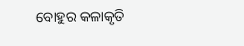ବୋହୁର କଳାକୃତି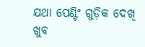ଯଥା ପେଣ୍ଟିଂ ଗୁଡ଼ିକ ଦେଖି ଖୁବ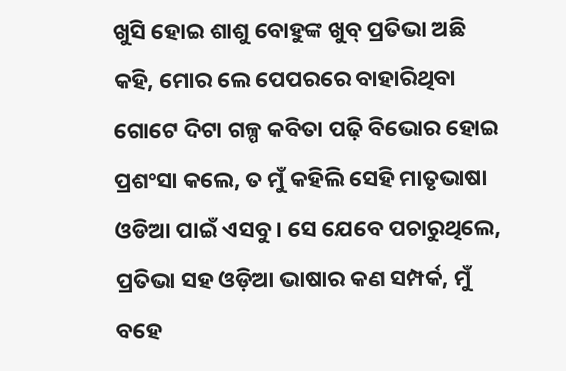ଖୁସି ହୋଇ ଶାଶୁ ବୋହୁଙ୍କ ଖୁବ୍ ପ୍ରତିଭା ଅଛି କହି, ମୋର ଲେ ପେପରରେ ବାହାରିଥିବା ଗୋଟେ ଦିଟା ଗଳ୍ପ କବିତା ପଢ଼ି ବିଭୋର ହୋଇ ପ୍ରଶଂସା କଲେ, ତ ମୁଁ କହିଲି ସେହି ମାତୃଭାଷା ଓଡିଆ ପାଇଁ ଏସବୁ। ସେ ଯେବେ ପଚାରୁଥିଲେ, ପ୍ରତିଭା ସହ ଓଡ଼ିଆ ଭାଷାର କଣ ସମ୍ପର୍କ, ମୁଁ ବହେ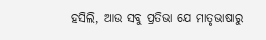ହସିଲି, ଆଉ ସବୁ ପ୍ରତିଭା ଯେ ମାତୃଭାଷାରୁ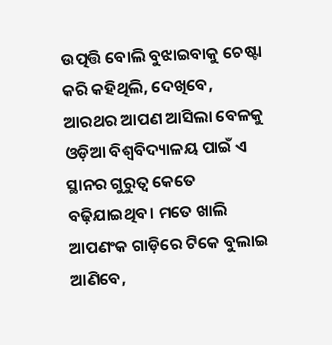ଉତ୍ପତ୍ତି ବୋଲି ବୁଝାଇବାକୁ ଚେଷ୍ଟା କରି କହିଥିଲି, ଦେଖିବେ, ଆରଥର ଆପଣ ଆସିଲା ବେଳକୁ ଓଡ଼ିଆ ବିଶ୍ୱବିଦ୍ୟାଳୟ ପାଇଁ ଏ ସ୍ଥାନର ଗୁରୁତ୍ଵ କେତେ ବଢ଼ିଯାଇଥିବ। ମତେ ଖାଲି ଆପଣଂକ ଗାଡ଼ିରେ ଟିକେ ବୁଲାଇ ଆଣିବେ,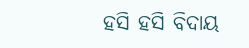ହସି ହସି ବିଦାୟ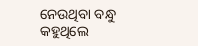ନେଉଥିବା ବନ୍ଧୁ କହୁଥିଲେ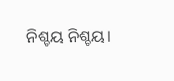ନିଶ୍ଚୟ ନିଶ୍ଚୟ।